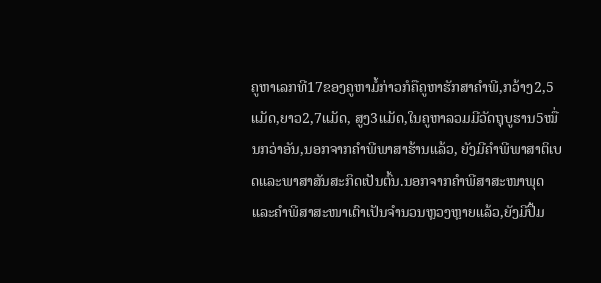ຄູຫາເລກທີ17ຂອງຄູຫາມໍ້ກ່າວກໍຄືຄູຫາຮັກສາຄຳພີ,ກວ້າງ2,5ແມັດ,ຍາວ2,7ແມັດ, ສູງ3ແມັດ,ໃນຄູຫາລວມມີວັດຖຸບູຮານ5ໝື່ນກວ່າອັນ,ນອກຈາກຄຳພີພາສາຮ້ານແລ້ວ, ຍັງມີຄຳພີພາສາຕິເບດແລະພາສາສັນສະກິດເປັນຕົ້ນ.ນອກຈາກຄຳພີສາສະໜາພຸດ ແລະຄຳພີສາສະໜາເຕົາເປັນຈຳນວນຫຼວງຫຼາຍແລ້ວ,ຍັງມີປື້ມ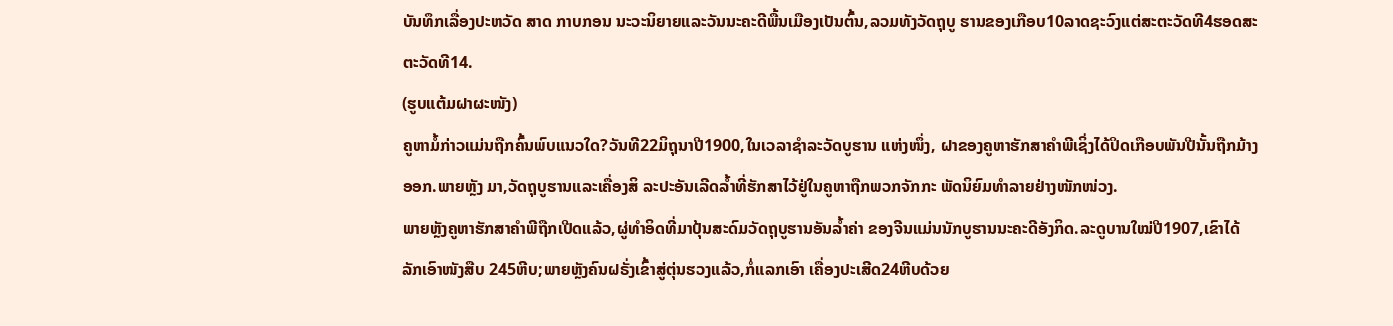ບັນທຶກເລື່ອງປະຫວັດ ສາດ ກາບກອນ ນະວະນິຍາຍແລະວັນນະຄະດີພື້ນເມືອງເປັນຕົ້ນ,ລວມທັງວັດຖຸບູ ຮານຂອງເກືອບ10ລາດຊະວົງແຕ່ສະຕະວັດທີ4ຮອດສະຕະວັດທີ14.
(ຮູບແຕ້ມຝາຜະໜັງ)
ຄູຫາມໍ້ກ່າວແມ່ນຖືກຄົ້ນພົບແນວໃດ?ວັນທີ22ມິຖຸນາປີ1900,ໃນເວລາຊຳລະວັດບູຮານ ແຫ່ງໜຶ່ງ, ຝາຂອງຄູຫາຮັກສາຄຳພີເຊິ່ງໄດ້ປິດເກືອບພັນປີນັ້ນຖືກມ້າງອອກ.ພາຍຫຼັງ ມາ,ວັດຖຸບູຮານແລະເຄື່ອງສິ ລະປະອັນເລີດລ້ຳທີ່ຮັກສາໄວ້ຢູ່ໃນຄູຫາຖືກພວກຈັກກະ ພັດນິຍົມທຳລາຍຢ່າງໜັກໜ່ວງ.
ພາຍຫຼັງຄູຫາຮັກສາຄຳພີຖືກເປີດແລ້ວ,ຜູ່ທຳອິດທີ່ມາປຸ້ນສະດົມວັດຖຸບູຮານອັນລ້ຳຄ່າ ຂອງຈີນແມ່ນນັກບູຮານນະຄະດີອັງກິດ.ລະດູບານໃໝ່ປີ1907,ເຂົາໄດ້ລັກເອົາໜັງສືບ 245ຫີບ;ພາຍຫຼັງຄົນຝຣັ່ງເຂົ້າສູ່ຕຸ່ນຮວງແລ້ວ,ກໍ່ແລກເອົາ ເຄື່ອງປະເສີດ24ຫີບດ້ວຍ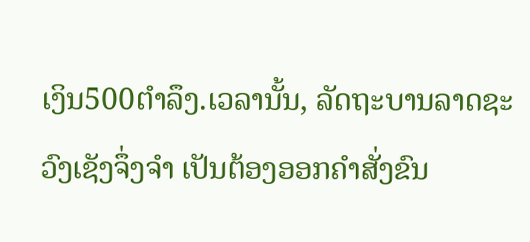ເງິນ500ຕຳລຶງ.ເວລານັ້ນ, ລັດຖະບານລາດຊະວົງເຊັງຈຶ່ງຈຳ ເປັນຕ້ອງອອກຄຳສັ່ງຂົນ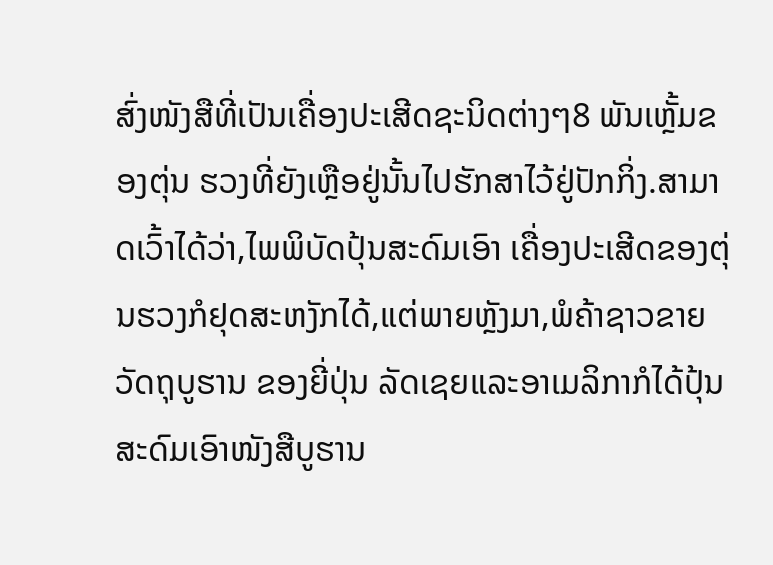ສົ່ງໜັງສືທີ່ເປັນເຄື່ອງປະເສີດຊະນິດຕ່າງໆ8 ພັນເຫຼັ້ມຂອງຕຸ່ນ ຮວງທີ່ຍັງເຫຼືອຢູ່ນັ້ນໄປຮັກສາໄວ້ຢູ່ປັກກິ່ງ.ສາມາດເວົ້າໄດ້ວ່າ,ໄພພິບັດປຸ້ນສະດົມເອົາ ເຄື່ອງປະເສີດຂອງຕຸ່ນຮວງກໍຢຸດສະຫງັກໄດ້,ແຕ່ພາຍຫຼັງມາ,ພໍຄ້າຊາວຂາຍວັດຖຸບູຮານ ຂອງຍີ່ປຸ່ນ ລັດເຊຍແລະອາເມລິກາກໍໄດ້ປຸ້ນສະດົມເອົາໜັງສືບູຮານ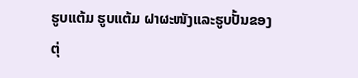ຮູບແຕ້ມ ຮູບແຕ້ມ ຝາຜະໜັງແລະຮູບປັ້ນຂອງຕຸ່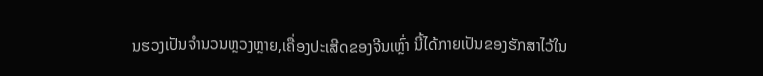ນຮວງເປັນຈຳນວນຫຼວງຫຼາຍ,ເຄື່ອງປະເສີດຂອງຈີນເຫຼົ່າ ນີ້ໄດ້ກາຍເປັນຂອງຮັກສາໄວ້ໃນ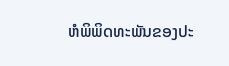ຫໍພິພິດທະພັນຂອງປະ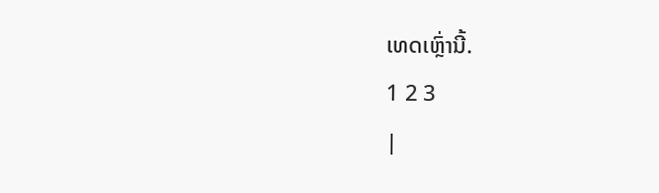ເທດເຫຼົ່ານີ້.
1 2 3
|